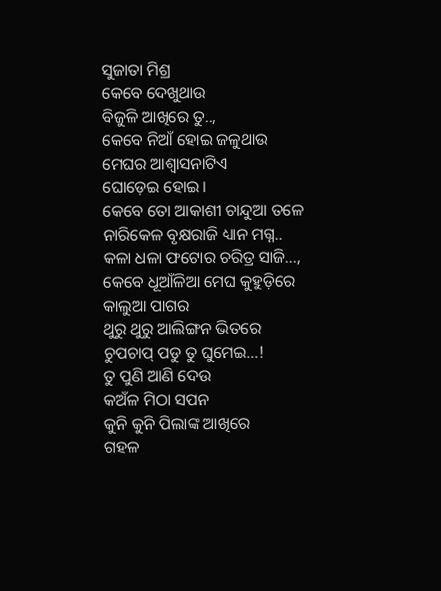ସୁଜାତା ମିଶ୍ର
କେବେ ଦେଖୁଥାଉ
ବିଜୁଳି ଆଖିରେ ତୁ..,
କେବେ ନିଆଁ ହୋଇ ଜଳୁଥାଉ
ମେଘର ଆଶ୍ୱାସନାଟିଏ
ଘୋଡ଼େଇ ହୋଇ।
କେବେ ତୋ ଆକାଶୀ ଚାନ୍ଦୁଆ ତଳେ
ନାରିକେଳ ବୃକ୍ଷରାଜି ଧ୍ୟାନ ମଗ୍ନ..
କଳା ଧଳା ଫଟୋର ଚରିତ୍ର ସାଜି…,
କେବେ ଧୂଆଁଳିଆ ମେଘ କୁହୁଡ଼ିରେ
କାଲୁଆ ପାଗର
ଥୁରୁ ଥୁରୁ ଆଲିଙ୍ଗନ ଭିତରେ
ଚୁପଚାପ୍ ପଡୁ ତୁ ଘୁମେଇ…!
ତୁ ପୁଣି ଆଣି ଦେଉ
କଅଁଳ ମିଠା ସପନ
କୁନି କୁନି ପିଲାଙ୍କ ଆଖିରେ
ଗହଳ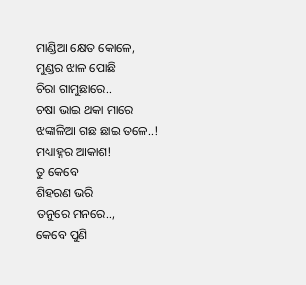ମାଣ୍ଡିଆ କ୍ଷେତ କୋଳେ,
ମୁଣ୍ଡର ଝାଳ ପୋଛି
ଚିରା ଗାମୁଛାରେ..
ଚଷା ଭାଇ ଥକା ମାରେ
ଝଙ୍କାଳିଆ ଗଛ ଛାଇ ତଳେ..!
ମଧ୍ୟାହ୍ନର ଆକାଶ!
ତୁ କେବେ
ଶିହରଣ ଭରି
ତନୁରେ ମନରେ..,
କେବେ ପୁଣି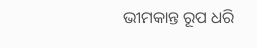ଭୀମକାନ୍ତ ରୂପ ଧରି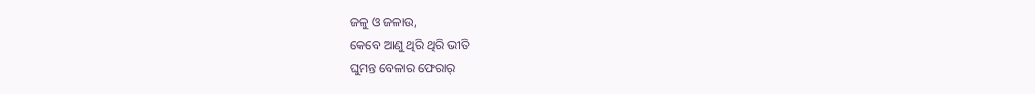ଜଳୁ ଓ ଜଳାଉ,
କେବେ ଆଣୁ ଥିରି ଥିରି ଭୀତି
ଘୁମନ୍ତ ବେଳାର ଫେରାର୍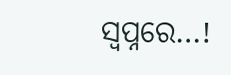ସ୍ୱପ୍ନରେ…!